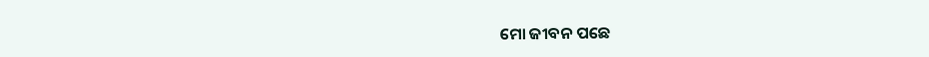ମୋ ଜୀବନ ପଛେ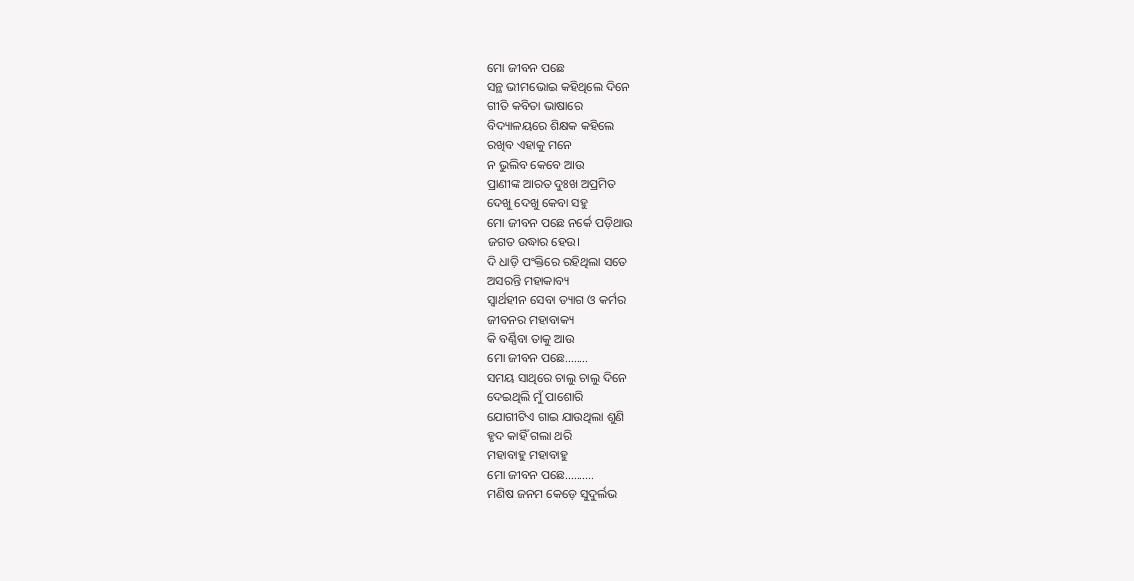ମୋ ଜୀବନ ପଛେ
ସନ୍ଥ ଭୀମଭୋଇ କହିଥିଲେ ଦିନେ
ଗୀତି କବିତା ଭାଷାରେ
ବିଦ୍ୟାଳୟରେ ଶିକ୍ଷକ କହିଲେ
ରଖିବ ଏହାକୁ ମନେ
ନ ଭୁଲିବ କେବେ ଆଉ
ପ୍ରାଣୀଙ୍କ ଆରତ ଦୁଃଖ ଅପ୍ରମିତ
ଦେଖୁ ଦେଖୁ କେବା ସହୁ
ମୋ ଜୀବନ ପଛେ ନର୍କେ ପଡ଼ିଥାଉ
ଜଗତ ଉଦ୍ଧାର ହେଉ।
ଦି ଧାଡ଼ି ପଂକ୍ତିରେ ରହିଥିଲା ସତେ
ଅସରନ୍ତି ମହାକାବ୍ୟ
ସ୍ୱାର୍ଥହୀନ ସେବା ତ୍ୟାଗ ଓ କର୍ମର
ଜୀବନର ମହାବାକ୍ୟ
କି ବର୍ଣ୍ଣିବା ତାକୁ ଆଉ
ମୋ ଜୀବନ ପଛେ........
ସମୟ ସାଥିରେ ଚାଲୁ ଚାଲୁ ଦିନେ
ଦେଇଥିଲି ମୁଁ ପାଶୋରି
ଯୋଗୀଟିଏ ଗାଇ ଯାଉଥିଲା ଶୁଣି
ହୃଦ କାହିଁ ଗଲା ଥରି
ମହାବାହୁ ମହାବାହୁ
ମୋ ଜୀବନ ପଛେ..........
ମଣିଷ ଜନମ କେଡ଼େ ସୁଦୁର୍ଲଭ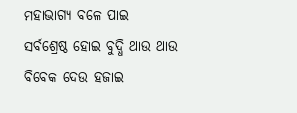ମହାଭାଗ୍ୟ ବଳେ ପାଇ
ସର୍ବଶ୍ରେଷ୍ଠ ହୋଇ ବୁଦ୍ଧି ଥାଉ ଥାଉ
ବିବେକ ଦେଉ ହଜାଇ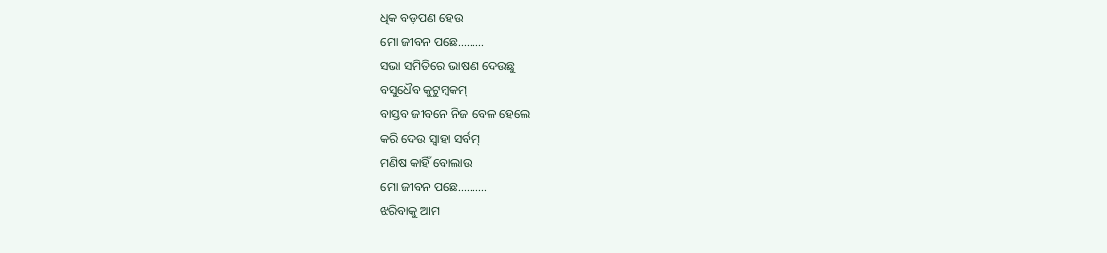ଧିକ ବଡ଼ପଣ ହେଉ
ମୋ ଜୀବନ ପଛେ.........
ସଭା ସମିତିରେ ଭାଷଣ ଦେଉଛୁ
ବସୁଧୈବ କୁଟୁମ୍ବକମ୍
ବାସ୍ତବ ଜୀବନେ ନିଜ ବେଳ ହେଲେ
କରି ଦେଉ ସ୍ୱାହା ସର୍ବମ୍
ମଣିଷ କାହିଁ ବୋଲାଉ
ମୋ ଜୀବନ ପଛେ..........
ଝରିବାକୁ ଆମ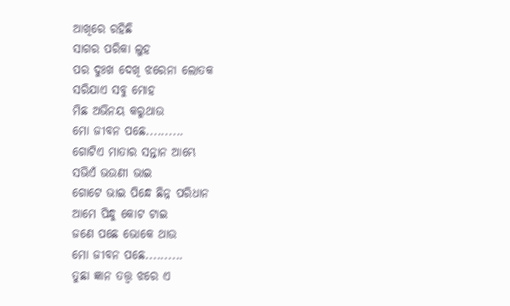ଆଖିରେ ରହିଛି
ସାଗର ପରିକା ଲୁହ
ପର ଦୁଃଖ ଦେଖି ଝରେନା ଲୋତକ
ସରିଯାଏ ସବୁ ମୋହ
ମିଛ ଅଭିନୟ କରୁଥାଉ
ମୋ ଜୀବନ ପଛେ..........
ଗୋଟିଏ ମାତାର ସନ୍ତାନ ଆମ୍ଭେ
ସଭିଏଁ ଭଉଣୀ ଭାଇ
ଗୋଟେ ଭାଇ ପିନ୍ଧେ ଛିନ୍ନ ପରିଧାନ
ଆମେ ପିନ୍ଧୁ କୋଟ ଟାଇ
ଜଣେ ପଛେ ଭୋକେ ଥାଉ
ମୋ ଜୀବନ ପଛେ..........
ତୁଛା ଜ୍ଞାନ ତତ୍ତ୍ୱ ଝରେ ଏ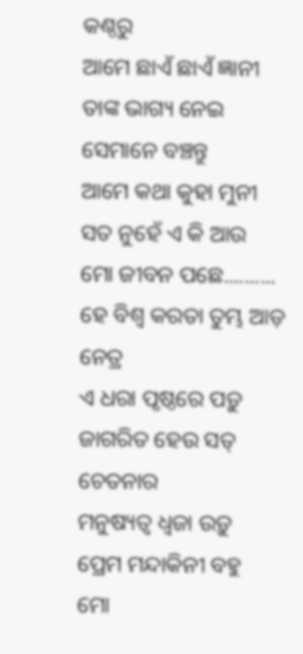କଣ୍ଠରୁ
ଆମେ ଛାଏଁ ଛାଏଁ ଜ୍ଞାନୀ
ତାଙ୍କ ଭାଗ୍ୟ ନେଇ ସେମାନେ ବଞ୍ଚନ୍ତୁ
ଆମେ କଥା କୁହା ମୁନୀ
ସତ ନୁହେଁ ଏ କି ଆଉ
ମୋ ଜୀବନ ପଛେ..........
ହେ ବିଶ୍ୱ କରତା ତୁମ୍ଭ ଆଡ଼ ନେତ୍ର
ଏ ଧରା ପୃଷ୍ଠରେ ପଡ଼ୁ
ଜାଗରିତ ହେଉ ସତ୍ ଚେତନାର
ମନୁଷ୍ୟତ୍ୱ ଧ୍ଵଜା ଉଡ଼ୁ
ପ୍ରେମ ମନ୍ଦାକିନୀ ବହୁ
ମୋ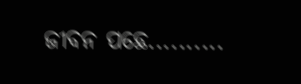ଜୀବନ ପଛେ..........